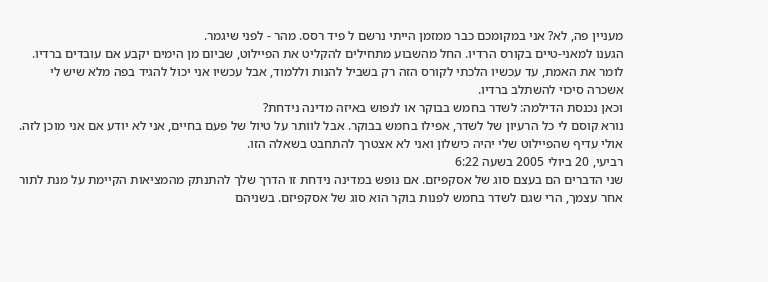מעניין פה, לא? אני במקומכם כבר ממזמן הייתי נרשם ל פיד רסס. מהר - לפני שיגמר.
הגענו למאני-טיים בקורס הרדיו. החל מהשבוע מתחילים להקליט את הפיילוט, שביום מן הימים יקבע אם עובדים ברדיו.
לומר את האמת, עד עכשיו הלכתי לקורס הזה רק בשביל להנות וללמוד, אבל עכשיו אני יכול להגיד בפה מלא שיש לי אשכרה סיכוי להשתלב ברדיו.
וכאן נכנסת הדילמה: לשדר בחמש בבוקר או לנפוש באיזה מדינה נידחת?
נורא קוסם לי כל הרעיון של לשדר, אפילו בחמש בבוקר. אבל לוותר על טיול של פעם בחיים, אני לא יודע אם אני מוכן לזה.
אולי עדיף שהפיילוט שלי יהיה כישלון ואני לא אצטרך להתחבט בשאלה הזו.
רביעי, 20 ביולי 2005 בשעה 6:22
שני הדברים הם בעצם סוג של אסקפיזם. אם נופש במדינה נידחת זו הדרך שלך להתנתק מהמציאות הקיימת על מנת לתור אחר עצמך, הרי שגם לשדר בחמש לפנות בוקר הוא סוג של אסקפיזם. בשניהם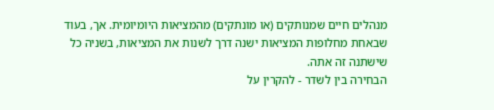מנהלים חיים שמנותקים (או מונתקים) מהמציאות היומיומית. אך, בעוד שבאחת מחלופות המציאות ישנה דרך לשנות את המציאות, בשניה כל שישתנה זה אתה.
הבחירה בין לשדר - להקרין על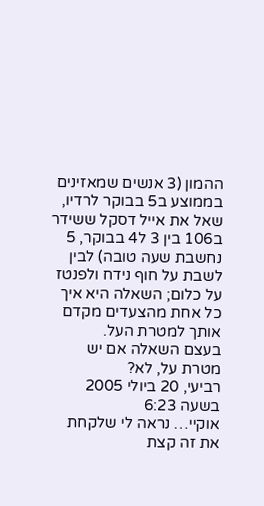ההמון (3 אנשים שמאזינים בממוצע ב5 בבוקר לרדיו, שאל את אייל דסקל ששידר ב106 בין 3 ל4 בבוקר, 5 נחשבת שעה טובה) לבין לשבת על חוף נידח ולפנטז על כלום; השאלה היא איך כל אחת מהצעדים מקדם אותך למטרת העל.
בעצם השאלה אם יש מטרת על, לא?
רביעי, 20 ביולי 2005 בשעה 6:23
אוקיי… נראה לי שלקחת את זה קצת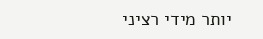יותר מידי רציני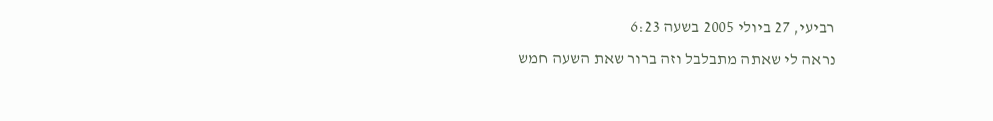רביעי, 27 ביולי 2005 בשעה 6:23
נראה לי שאתה מתבלבל וזה ברור שאת השעה חמש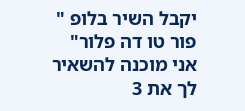יקבל השיר בלופ " פור טו דה פלור" אני מוכנה להשאיר לך את 3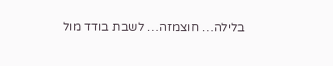בלילה… חוצמזה… לשבת בודד מול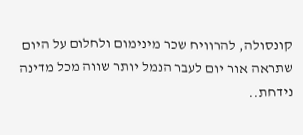קונסולה, להרוויח שכר מינימום ולחלום על היום שתראה אור יום לעבר הנמל יותר שווה מכל מדינה נידחת..